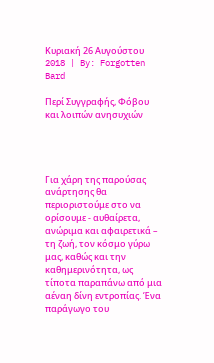Κυριακή 26 Αυγούστου 2018 | By: Forgotten Bard

Περί Συγγραφής, Φόβου και λοιπών ανησυχιών




Για χάρη της παρούσας ανάρτησης θα περιοριστούμε στο να ορίσουμε - αυθαίρετα, ανώριμα και αφαιρετικά – τη ζωή, τον κόσμο γύρω μας, καθώς και την καθημερινότητα, ως τίποτα παραπάνω από μια αέναη δίνη εντροπίας. Ένα παράγωγο του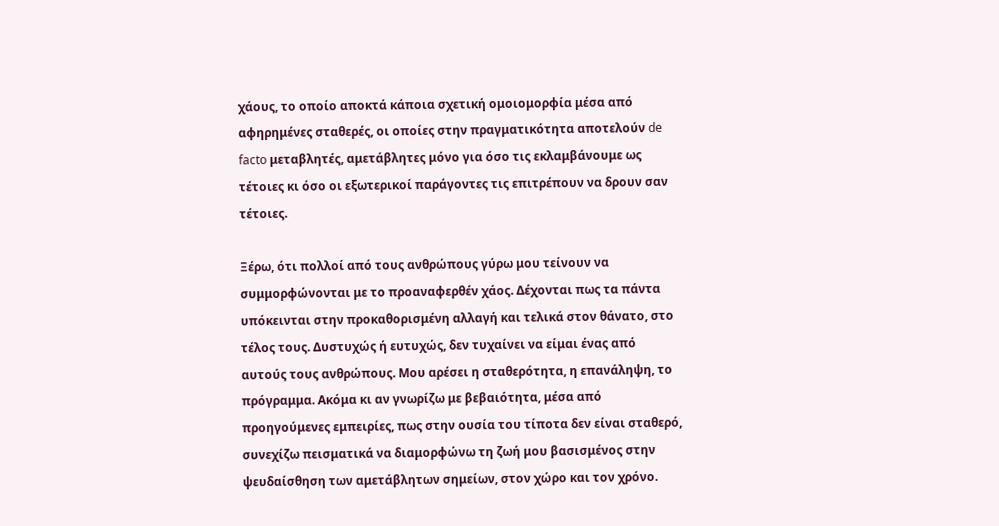χάους, το οποίο αποκτά κάποια σχετική ομοιομορφία μέσα από αφηρημένες σταθερές, οι οποίες στην πραγματικότητα αποτελούν de facto μεταβλητές, αμετάβλητες μόνο για όσο τις εκλαμβάνουμε ως τέτοιες κι όσο οι εξωτερικοί παράγοντες τις επιτρέπουν να δρουν σαν τέτοιες.

Ξέρω, ότι πολλοί από τους ανθρώπους γύρω μου τείνουν να συμμορφώνονται με το προαναφερθέν χάος. Δέχονται πως τα πάντα υπόκεινται στην προκαθορισμένη αλλαγή και τελικά στον θάνατο, στο τέλος τους. Δυστυχώς ή ευτυχώς, δεν τυχαίνει να είμαι ένας από αυτούς τους ανθρώπους. Μου αρέσει η σταθερότητα, η επανάληψη, το πρόγραμμα. Ακόμα κι αν γνωρίζω με βεβαιότητα, μέσα από προηγούμενες εμπειρίες, πως στην ουσία του τίποτα δεν είναι σταθερό, συνεχίζω πεισματικά να διαμορφώνω τη ζωή μου βασισμένος στην ψευδαίσθηση των αμετάβλητων σημείων, στον χώρο και τον χρόνο.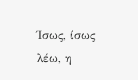Ίσως, ίσως λέω, η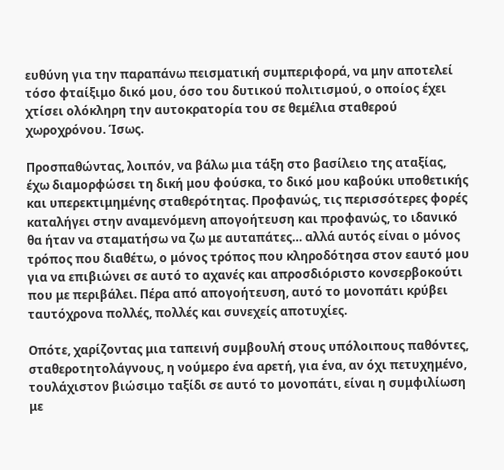ευθύνη για την παραπάνω πεισματική συμπεριφορά, να μην αποτελεί τόσο φταίξιμο δικό μου, όσο του δυτικού πολιτισμού, ο οποίος έχει χτίσει ολόκληρη την αυτοκρατορία του σε θεμέλια σταθερού χωροχρόνου. Ίσως.

Προσπαθώντας, λοιπόν, να βάλω μια τάξη στο βασίλειο της αταξίας, έχω διαμορφώσει τη δική μου φούσκα, το δικό μου καβούκι υποθετικής και υπερεκτιμημένης σταθερότητας. Προφανώς, τις περισσότερες φορές καταλήγει στην αναμενόμενη απογοήτευση και προφανώς, το ιδανικό θα ήταν να σταματήσω να ζω με αυταπάτες… αλλά αυτός είναι ο μόνος τρόπος που διαθέτω, ο μόνος τρόπος που κληροδότησα στον εαυτό μου για να επιβιώνει σε αυτό το αχανές και απροσδιόριστο κονσερβοκούτι που με περιβάλει. Πέρα από απογοήτευση, αυτό το μονοπάτι κρύβει ταυτόχρονα πολλές, πολλές και συνεχείς αποτυχίες.

Οπότε, χαρίζοντας μια ταπεινή συμβουλή στους υπόλοιπους παθόντες, σταθεροτητολάγνους, η νούμερο ένα αρετή, για ένα, αν όχι πετυχημένο, τουλάχιστον βιώσιμο ταξίδι σε αυτό το μονοπάτι, είναι η συμφιλίωση με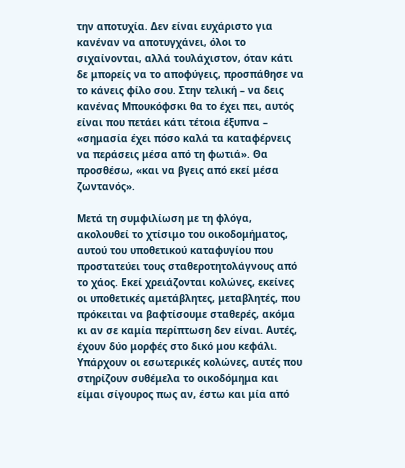την αποτυχία. Δεν είναι ευχάριστο για κανέναν να αποτυγχάνει, όλοι το σιχαίνονται, αλλά τουλάχιστον, όταν κάτι δε μπορείς να το αποφύγεις, προσπάθησε να το κάνεις φίλο σου. Στην τελική – να δεις κανένας Μπουκόφσκι θα το έχει πει, αυτός είναι που πετάει κάτι τέτοια έξυπνα – «σημασία έχει πόσο καλά τα καταφέρνεις να περάσεις μέσα από τη φωτιά». Θα προσθέσω, «και να βγεις από εκεί μέσα ζωντανός».

Μετά τη συμφιλίωση με τη φλόγα, ακολουθεί το χτίσιμο του οικοδομήματος, αυτού του υποθετικού καταφυγίου που προστατεύει τους σταθεροτητολάγνους από το χάος. Εκεί χρειάζονται κολώνες, εκείνες οι υποθετικές αμετάβλητες, μεταβλητές, που πρόκειται να βαφτίσουμε σταθερές, ακόμα κι αν σε καμία περίπτωση δεν είναι. Αυτές, έχουν δύο μορφές στο δικό μου κεφάλι. Υπάρχουν οι εσωτερικές κολώνες, αυτές που στηρίζουν συθέμελα το οικοδόμημα και είμαι σίγουρος πως αν, έστω και μία από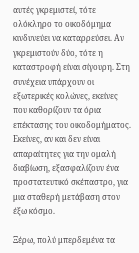αυτές γκρεμιστεί, τότε ολόκληρο το οικοδόμημα κινδυνεύει να καταρρεύσει. Αν γκρεμιστούν δύο, τότε η καταστροφή είναι σίγουρη. Στη συνέχεια υπάρχουν οι εξωτερικές κολώνες, εκείνες που καθορίζουν τα όρια επέκτασης του οικοδομήματος. Εκείνες, αν και δεν είναι απαραίτητες για την ομαλή διαβίωση, εξασφαλίζουν ένα προστατευτικό σκέπαστρο, για μια σταθερή μετάβαση στον έξω κόσμο.

Ξέρω, πολύ μπερδεμένα τα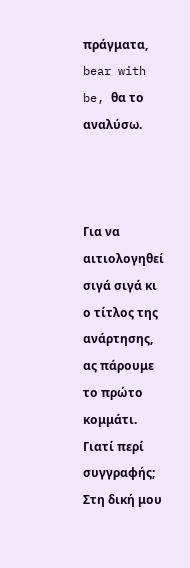πράγματα, bear with be, θα το αναλύσω.



Για να αιτιολογηθεί σιγά σιγά κι ο τίτλος της ανάρτησης, ας πάρουμε το πρώτο κομμάτι. Γιατί περί συγγραφής; Στη δική μου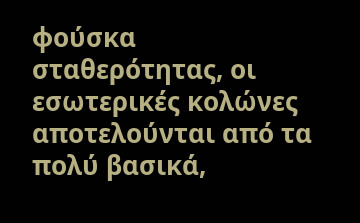φούσκα σταθερότητας, οι εσωτερικές κολώνες αποτελούνται από τα πολύ βασικά,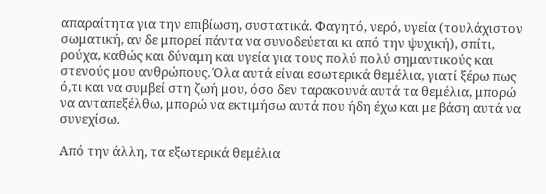απαραίτητα για την επιβίωση, συστατικά. Φαγητό, νερό, υγεία (τουλάχιστον σωματική, αν δε μπορεί πάντα να συνοδεύεται κι από την ψυχική), σπίτι, ρούχα, καθώς και δύναμη και υγεία για τους πολύ πολύ σημαντικούς και στενούς μου ανθρώπους. Όλα αυτά είναι εσωτερικά θεμέλια, γιατί ξέρω πως ό,τι και να συμβεί στη ζωή μου, όσο δεν ταρακουνά αυτά τα θεμέλια, μπορώ να ανταπεξέλθω, μπορώ να εκτιμήσω αυτά που ήδη έχω και με βάση αυτά να συνεχίσω.

Από την άλλη, τα εξωτερικά θεμέλια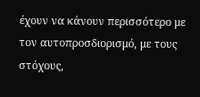έχουν να κάνουν περισσότερο με τον αυτοπροσδιορισμό, με τους στόχους,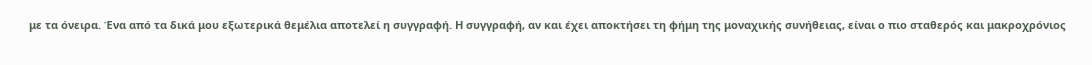με τα όνειρα. Ένα από τα δικά μου εξωτερικά θεμέλια αποτελεί η συγγραφή. Η συγγραφή, αν και έχει αποκτήσει τη φήμη της μοναχικής συνήθειας, είναι ο πιο σταθερός και μακροχρόνιος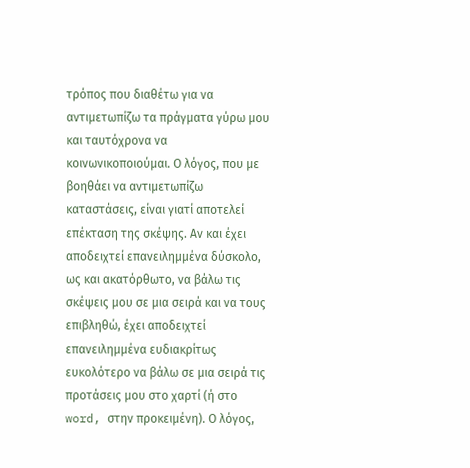τρόπος που διαθέτω για να αντιμετωπίζω τα πράγματα γύρω μου και ταυτόχρονα να κοινωνικοποιούμαι. Ο λόγος, που με βοηθάει να αντιμετωπίζω καταστάσεις, είναι γιατί αποτελεί επέκταση της σκέψης. Αν και έχει αποδειχτεί επανειλημμένα δύσκολο, ως και ακατόρθωτο, να βάλω τις σκέψεις μου σε μια σειρά και να τους επιβληθώ, έχει αποδειχτεί επανειλημμένα ευδιακρίτως ευκολότερο να βάλω σε μια σειρά τις προτάσεις μου στο χαρτί (ή στο word, στην προκειμένη). Ο λόγος,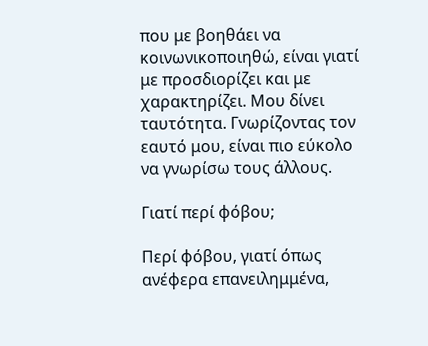που με βοηθάει να κοινωνικοποιηθώ, είναι γιατί με προσδιορίζει και με χαρακτηρίζει. Μου δίνει ταυτότητα. Γνωρίζοντας τον εαυτό μου, είναι πιο εύκολο να γνωρίσω τους άλλους.

Γιατί περί φόβου;

Περί φόβου, γιατί όπως ανέφερα επανειλημμένα,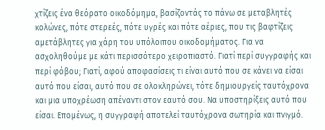χτίζεις ένα θεόρατο οικοδόμημα, βασίζοντάς το πάνω σε μεταβλητές κολώνες, πότε στερεές, πότε υγρές και πότε αέριες, που τις βαφτίζεις αμετάβλητες για χάρη του υπόλοιπου οικοδομήματος. Για να ασχοληθούμε με κάτι περισσότερο χειροπιαστό. Γιατί περί συγγραφής και περί φόβου; Γιατί, αφού αποφασίσεις τι είναι αυτό που σε κάνει να είσαι αυτό που είσαι, αυτό που σε ολοκληρώνει, τότε δημιουργείς ταυτόχρονα και μια υποχρέωση απέναντι στον εαυτό σου. Να υποστηρίξεις αυτό που είσαι. Επομένως, η συγγραφή αποτελεί ταυτόχρονα σωτηρία και πνιγμό.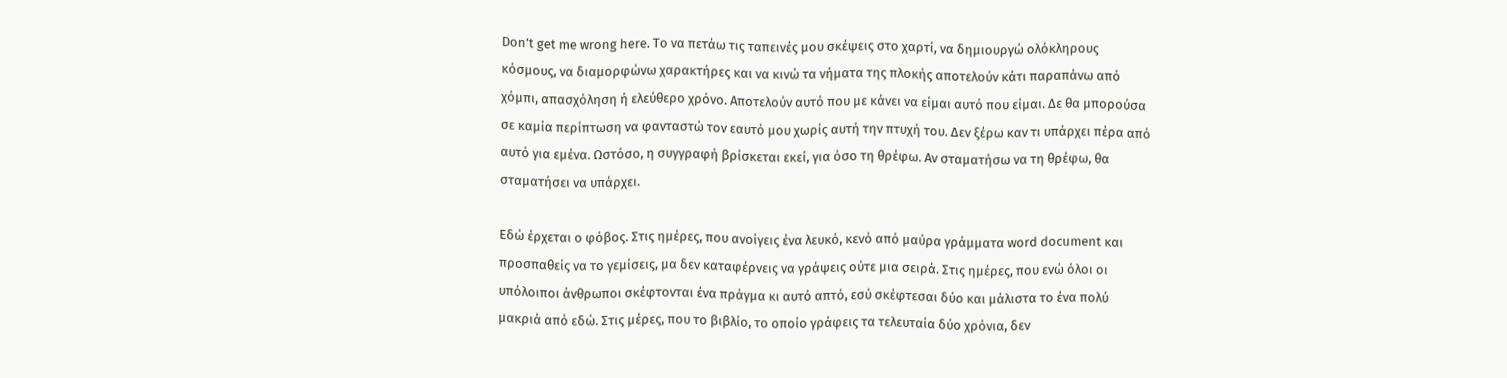Don’t get me wrong here. Το να πετάω τις ταπεινές μου σκέψεις στο χαρτί, να δημιουργώ ολόκληρους κόσμους, να διαμορφώνω χαρακτήρες και να κινώ τα νήματα της πλοκής αποτελούν κάτι παραπάνω από χόμπι, απασχόληση ή ελεύθερο χρόνο. Αποτελούν αυτό που με κάνει να είμαι αυτό που είμαι. Δε θα μπορούσα σε καμία περίπτωση να φανταστώ τον εαυτό μου χωρίς αυτή την πτυχή του. Δεν ξέρω καν τι υπάρχει πέρα από αυτό για εμένα. Ωστόσο, η συγγραφή βρίσκεται εκεί, για όσο τη θρέφω. Αν σταματήσω να τη θρέφω, θα σταματήσει να υπάρχει.

Εδώ έρχεται ο φόβος. Στις ημέρες, που ανοίγεις ένα λευκό, κενό από μαύρα γράμματα word document και προσπαθείς να το γεμίσεις, μα δεν καταφέρνεις να γράψεις ούτε μια σειρά. Στις ημέρες, που ενώ όλοι οι υπόλοιποι άνθρωποι σκέφτονται ένα πράγμα κι αυτό απτό, εσύ σκέφτεσαι δύο και μάλιστα το ένα πολύ μακριά από εδώ. Στις μέρες, που το βιβλίο, το οποίο γράφεις τα τελευταία δύο χρόνια, δεν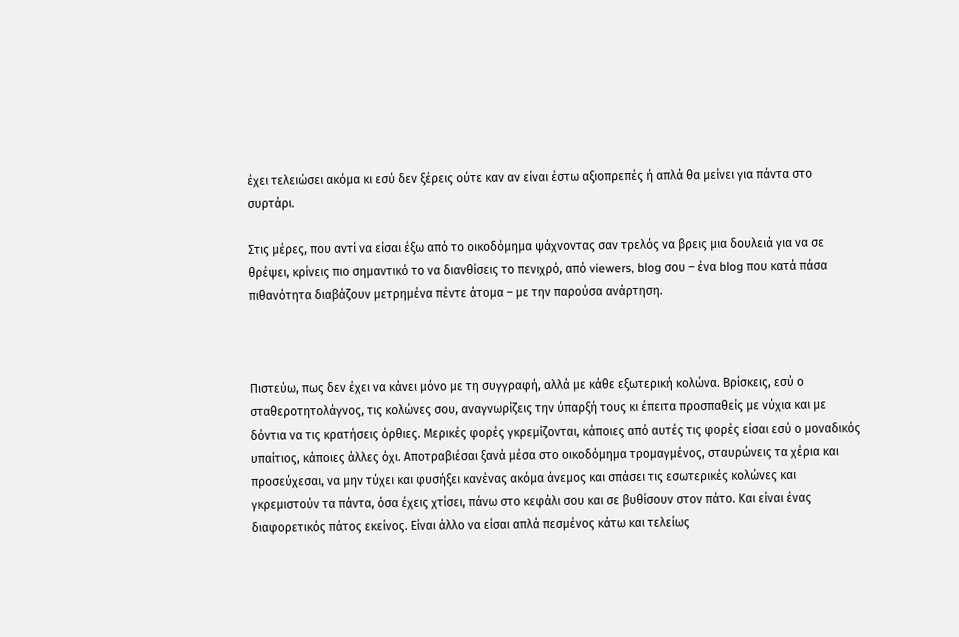έχει τελειώσει ακόμα κι εσύ δεν ξέρεις ούτε καν αν είναι έστω αξιοπρεπές ή απλά θα μείνει για πάντα στο συρτάρι.

Στις μέρες, που αντί να είσαι έξω από το οικοδόμημα ψάχνοντας σαν τρελός να βρεις μια δουλειά για να σε θρέψει, κρίνεις πιο σημαντικό το να διανθίσεις το πενιχρό, από viewers, blog σου – ένα blog που κατά πάσα πιθανότητα διαβάζουν μετρημένα πέντε άτομα – με την παρούσα ανάρτηση.



Πιστεύω, πως δεν έχει να κάνει μόνο με τη συγγραφή, αλλά με κάθε εξωτερική κολώνα. Βρίσκεις, εσύ ο σταθεροτητολάγνος, τις κολώνες σου, αναγνωρίζεις την ύπαρξή τους κι έπειτα προσπαθείς με νύχια και με δόντια να τις κρατήσεις όρθιες. Μερικές φορές γκρεμίζονται, κάποιες από αυτές τις φορές είσαι εσύ ο μοναδικός υπαίτιος, κάποιες άλλες όχι. Αποτραβιέσαι ξανά μέσα στο οικοδόμημα τρομαγμένος, σταυρώνεις τα χέρια και προσεύχεσαι, να μην τύχει και φυσήξει κανένας ακόμα άνεμος και σπάσει τις εσωτερικές κολώνες και γκρεμιστούν τα πάντα, όσα έχεις χτίσει, πάνω στο κεφάλι σου και σε βυθίσουν στον πάτο. Και είναι ένας διαφορετικός πάτος εκείνος. Είναι άλλο να είσαι απλά πεσμένος κάτω και τελείως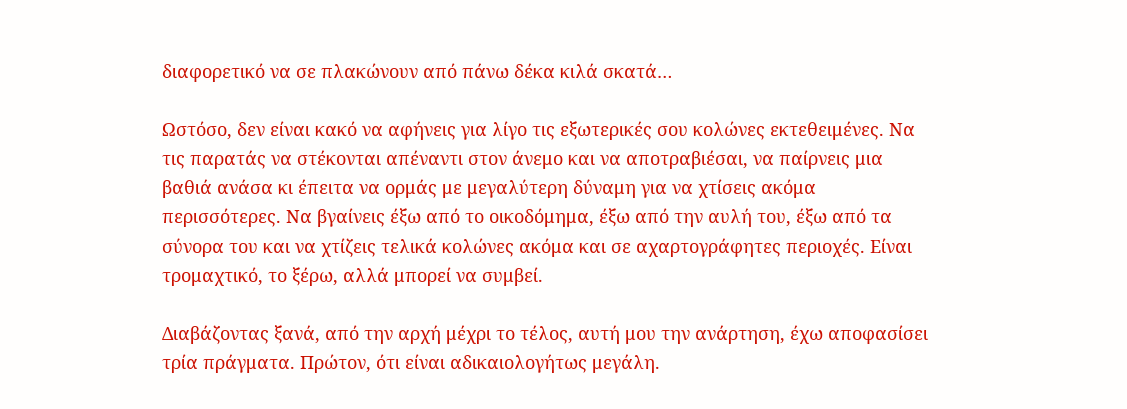διαφορετικό να σε πλακώνουν από πάνω δέκα κιλά σκατά…

Ωστόσο, δεν είναι κακό να αφήνεις για λίγο τις εξωτερικές σου κολώνες εκτεθειμένες. Να τις παρατάς να στέκονται απέναντι στον άνεμο και να αποτραβιέσαι, να παίρνεις μια βαθιά ανάσα κι έπειτα να ορμάς με μεγαλύτερη δύναμη για να χτίσεις ακόμα περισσότερες. Να βγαίνεις έξω από το οικοδόμημα, έξω από την αυλή του, έξω από τα σύνορα του και να χτίζεις τελικά κολώνες ακόμα και σε αχαρτογράφητες περιοχές. Είναι τρομαχτικό, το ξέρω, αλλά μπορεί να συμβεί.

Διαβάζοντας ξανά, από την αρχή μέχρι το τέλος, αυτή μου την ανάρτηση, έχω αποφασίσει τρία πράγματα. Πρώτον, ότι είναι αδικαιολογήτως μεγάλη.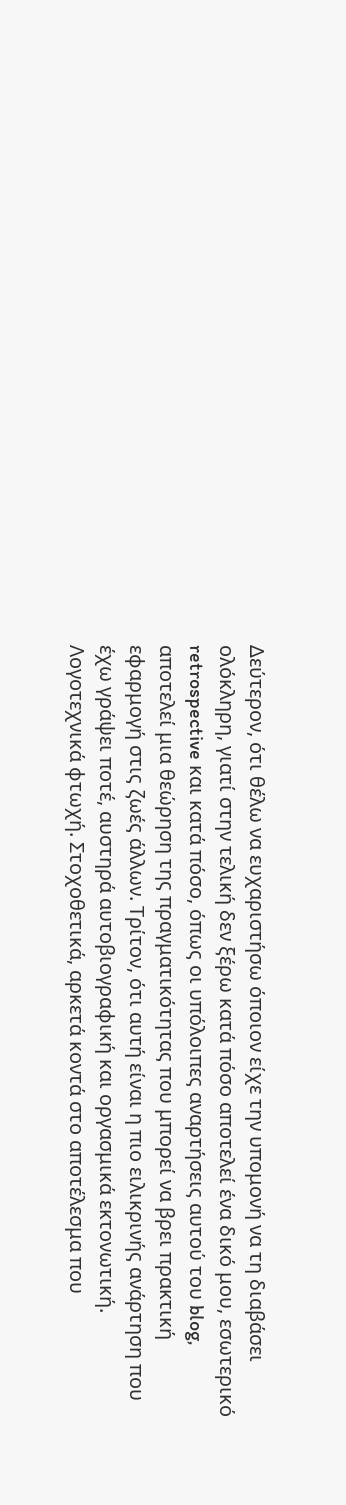Δεύτερον, ότι θέλω να ευχαριστήσω όποιον είχε την υπομονή να τη διαβάσει ολόκληρη, γιατί στην τελική δεν ξέρω κατά πόσο αποτελεί ένα δικό μου, εσωτερικό retrospective και κατά πόσο, όπως οι υπόλοιπες αναρτήσεις αυτού του blog, αποτελεί μια θεώρηση της πραγματικότητας που μπορεί να βρει πρακτική εφαρμογή στις ζωές άλλων. Τρίτον, ότι αυτή είναι η πιο ειλικρινής ανάρτηση που έχω γράψει ποτέ, αυστηρά αυτοβιογραφική και οργασμικά εκτονωτική. Λογοτεχνικά φτωχή. Στοχοθετικά, αρκετά κοντά στο αποτέλεσμα που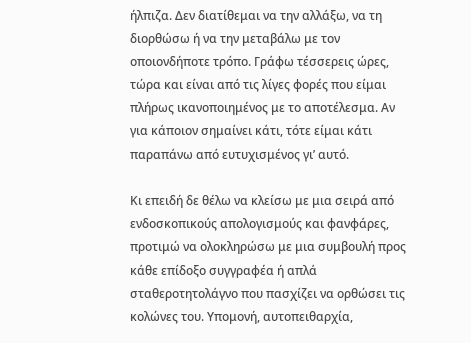ήλπιζα. Δεν διατίθεμαι να την αλλάξω, να τη διορθώσω ή να την μεταβάλω με τον οποιονδήποτε τρόπο. Γράφω τέσσερεις ώρες, τώρα και είναι από τις λίγες φορές που είμαι πλήρως ικανοποιημένος με το αποτέλεσμα. Αν για κάποιον σημαίνει κάτι, τότε είμαι κάτι παραπάνω από ευτυχισμένος γι’ αυτό.

Κι επειδή δε θέλω να κλείσω με μια σειρά από ενδοσκοπικούς απολογισμούς και φανφάρες, προτιμώ να ολοκληρώσω με μια συμβουλή προς κάθε επίδοξο συγγραφέα ή απλά σταθεροτητολάγνο που πασχίζει να ορθώσει τις κολώνες του. Υπομονή, αυτοπειθαρχία,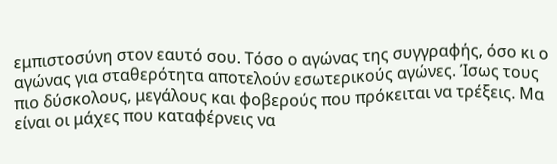εμπιστοσύνη στον εαυτό σου. Τόσο ο αγώνας της συγγραφής, όσο κι ο αγώνας για σταθερότητα αποτελούν εσωτερικούς αγώνες. Ίσως τους πιο δύσκολους, μεγάλους και φοβερούς που πρόκειται να τρέξεις. Μα είναι οι μάχες που καταφέρνεις να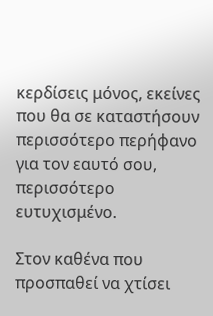κερδίσεις μόνος, εκείνες που θα σε καταστήσουν περισσότερο περήφανο για τον εαυτό σου, περισσότερο ευτυχισμένο.

Στον καθένα που προσπαθεί να χτίσει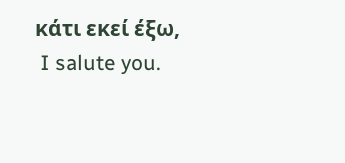κάτι εκεί έξω,
 I salute you.